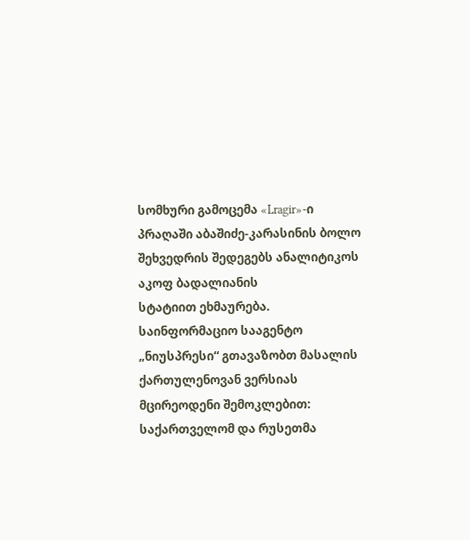სომხური გამოცემა «Lragir»-ი პრაღაში აბაშიძე-კარასინის ბოლო შეხვედრის შედეგებს ანალიტიკოს აკოფ ბადალიანის
სტატიით ეხმაურება.
საინფორმაციო სააგენტო „ნიუსპრესი“ გთავაზობთ მასალის ქართულენოვან ვერსიას მცირეოდენი შემოკლებით:
საქართველომ და რუსეთმა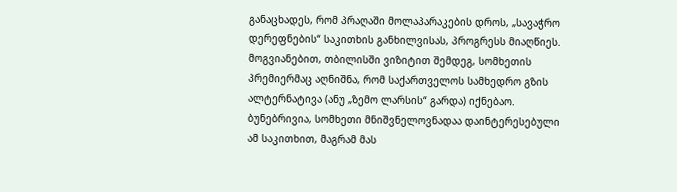განაცხადეს, რომ პრაღაში მოლაპარაკების დროს, „სავაჭრო დერეფნების“ საკითხის განხილვისას, პროგრესს მიაღწიეს. მოგვიანებით, თბილისში ვიზიტით შემდეგ, სომხეთის პრემიერმაც აღნიშნა, რომ საქართველოს სამხედრო გზის ალტერნატივა (ანუ „ზემო ლარსის“ გარდა) იქნებაო. ბუნებრივია, სომხეთი მნიშვნელოვნადაა დაინტერესებული ამ საკითხით, მაგრამ მას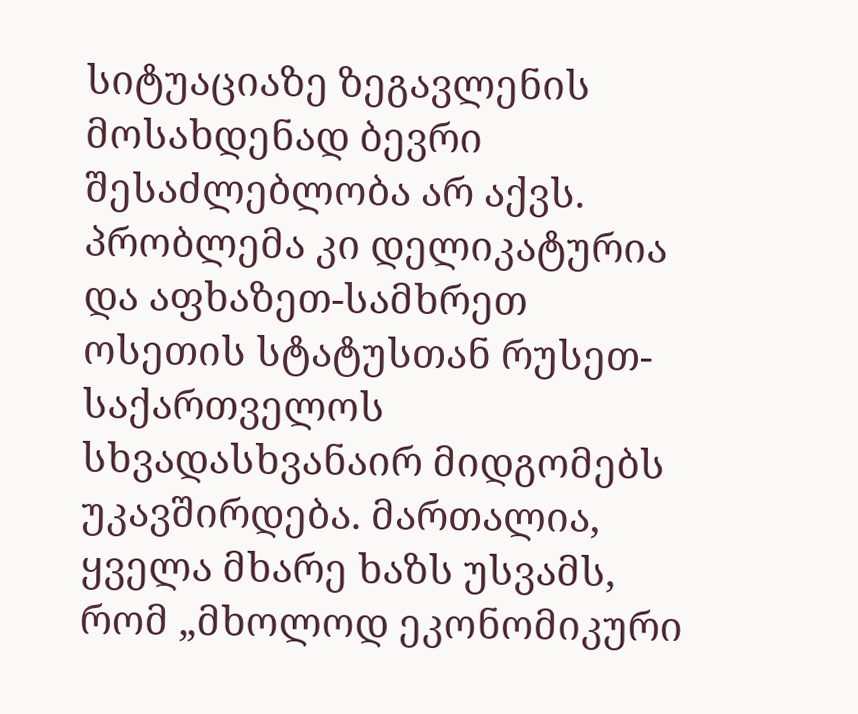სიტუაციაზე ზეგავლენის მოსახდენად ბევრი შესაძლებლობა არ აქვს. პრობლემა კი დელიკატურია და აფხაზეთ-სამხრეთ ოსეთის სტატუსთან რუსეთ-საქართველოს სხვადასხვანაირ მიდგომებს უკავშირდება. მართალია, ყველა მხარე ხაზს უსვამს, რომ „მხოლოდ ეკონომიკური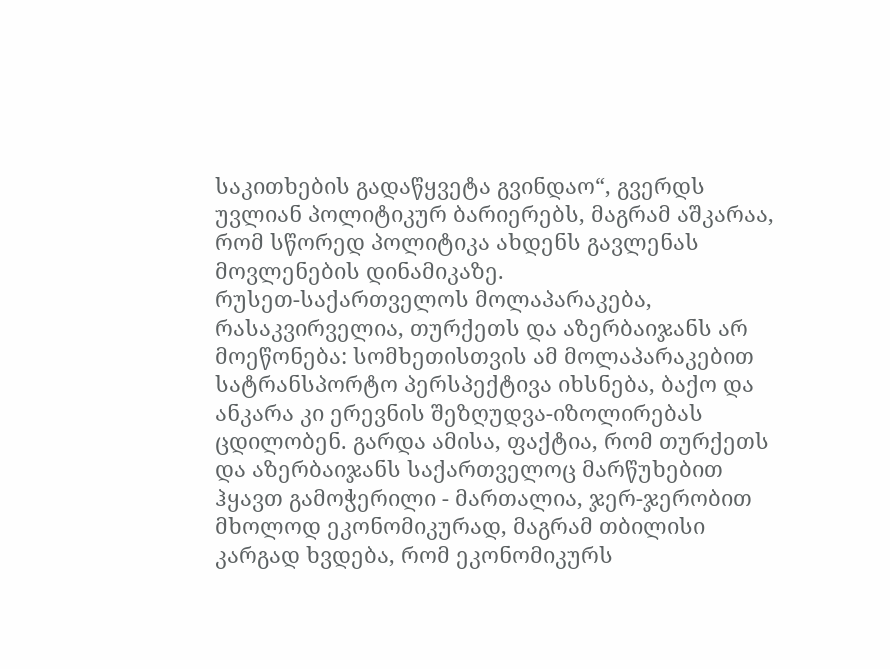საკითხების გადაწყვეტა გვინდაო“, გვერდს უვლიან პოლიტიკურ ბარიერებს, მაგრამ აშკარაა, რომ სწორედ პოლიტიკა ახდენს გავლენას მოვლენების დინამიკაზე.
რუსეთ-საქართველოს მოლაპარაკება, რასაკვირველია, თურქეთს და აზერბაიჯანს არ მოეწონება: სომხეთისთვის ამ მოლაპარაკებით სატრანსპორტო პერსპექტივა იხსნება, ბაქო და ანკარა კი ერევნის შეზღუდვა-იზოლირებას ცდილობენ. გარდა ამისა, ფაქტია, რომ თურქეთს და აზერბაიჯანს საქართველოც მარწუხებით ჰყავთ გამოჭერილი - მართალია, ჯერ-ჯერობით მხოლოდ ეკონომიკურად, მაგრამ თბილისი კარგად ხვდება, რომ ეკონომიკურს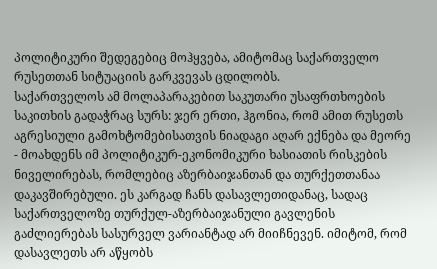პოლიტიკური შედეგებიც მოჰყვება, ამიტომაც საქართველო რუსეთთან სიტუაციის გარკვევას ცდილობს.
საქართველოს ამ მოლაპარაკებით საკუთარი უსაფრთხოების საკითხის გადაჭრაც სურს: ჯერ ერთი, ჰგონია, რომ ამით რუსეთს აგრესიული გამოხტომებისათვის ნიადაგი აღარ ექნება და მეორე - მოახდენს იმ პოლიტიკურ-ეკონომიკური ხასიათის რისკების ნიველირებას, რომლებიც აზერბაიჯანთან და თურქეთთანაა დაკავშირებული. ეს კარგად ჩანს დასავლეთიდანაც, სადაც საქართველოზე თურქულ-აზერბაიჯანული გავლენის გაძლიერებას სასურველ ვარიანტად არ მიიჩნევენ. იმიტომ, რომ დასავლეთს არ აწყობს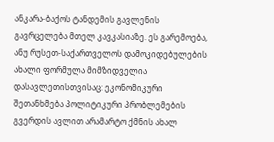ანკარა-ბაქოს ტანდემის გავლენის გავრცელება მთელ კავკასიაზე. ეს გარემოება, ანუ რუსეთ-საქართველოს დამოკიდებულების ახალი ფორმულა მიმზიდველია დასავლეთისთვისაც: ეკონომიკური შეთანხმება პოლიტიკური პრობლემების გვერდის ავლით არამარტო ქმნის ახალ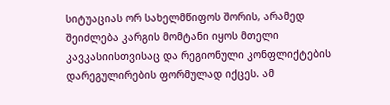სიტუაციას ორ სახელმწიფოს შორის, არამედ შეიძლება კარგის მომტანი იყოს მთელი კავკასიისთვისაც და რეგიონული კონფლიქტების დარეგულირების ფორმულად იქცეს. ამ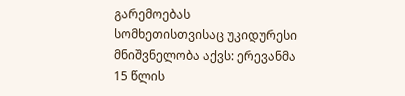გარემოებას სომხეთისთვისაც უკიდურესი მნიშვნელობა აქვს: ერევანმა 15 წლის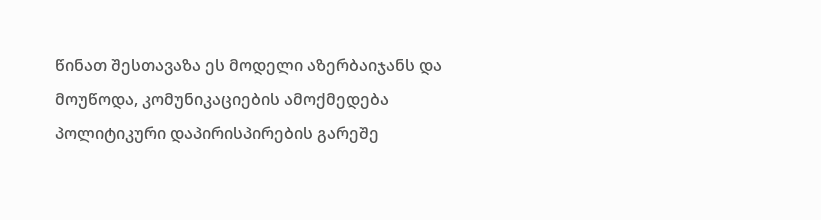წინათ შესთავაზა ეს მოდელი აზერბაიჯანს და მოუწოდა, კომუნიკაციების ამოქმედება პოლიტიკური დაპირისპირების გარეშე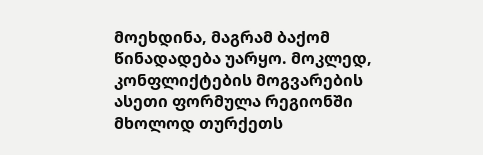მოეხდინა, მაგრამ ბაქომ წინადადება უარყო. მოკლედ, კონფლიქტების მოგვარების ასეთი ფორმულა რეგიონში მხოლოდ თურქეთს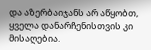და აზერბაიჯანს არ აწყობთ, ყველა დანარჩენისთვის კი მისაღებია.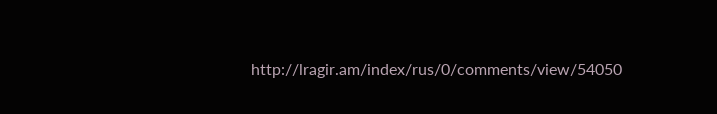http://lragir.am/index/rus/0/comments/view/54050